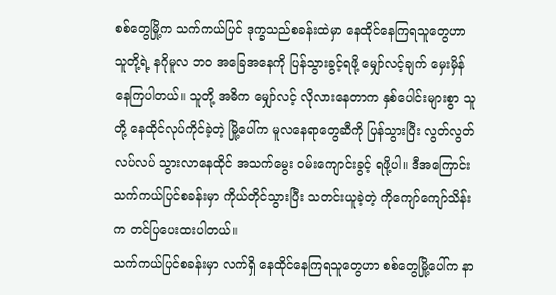စစ်တွေမြို့က သက်ကယ်ပြင် ဒုက္ခသည်စခန်းထဲမှာ နေထိုင်နေကြရသူတွေဟာ သူတို့ရဲ့ နဂိုမူလ ဘဝ အခြေအနေကို ပြန်သွားခွင့်ရဖို့ မျှော်လင့်ချက် မှေးမှိန်နေကြပါတယ်။ သူတို့ အဓိက မျှော်လင့် လိုလားနေတာက နှစ်ပေါင်းများစွာ သူတို့ နေထိုင်လုပ်ကိုင်ခဲ့တဲ့ မြို့ပေါ်က မူလနေရာတွေဆီကို ပြန်သွားပြီး လွတ်လွတ်လပ်လပ် သွားလာနေထိုင် အသက်မွေး ဝမ်းကျောင်းခွင့် ရဖို့ပါ။ ဒီအကြောင်း သက်ကယ်ပြင်စခန်းမှာ ကိုယ်တိုင်သွားပြီး သတင်းယူခဲ့တဲ့ ကိုကျော်ကျော်သိန်းက တင်ပြပေးထးပါတယ်။
သက်ကယ်ပြင်စခန်းမှာ လက်ရှိ နေထိုင်နေကြရသူတွေဟာ စစ်တွေမြို့ပေါ်က နာ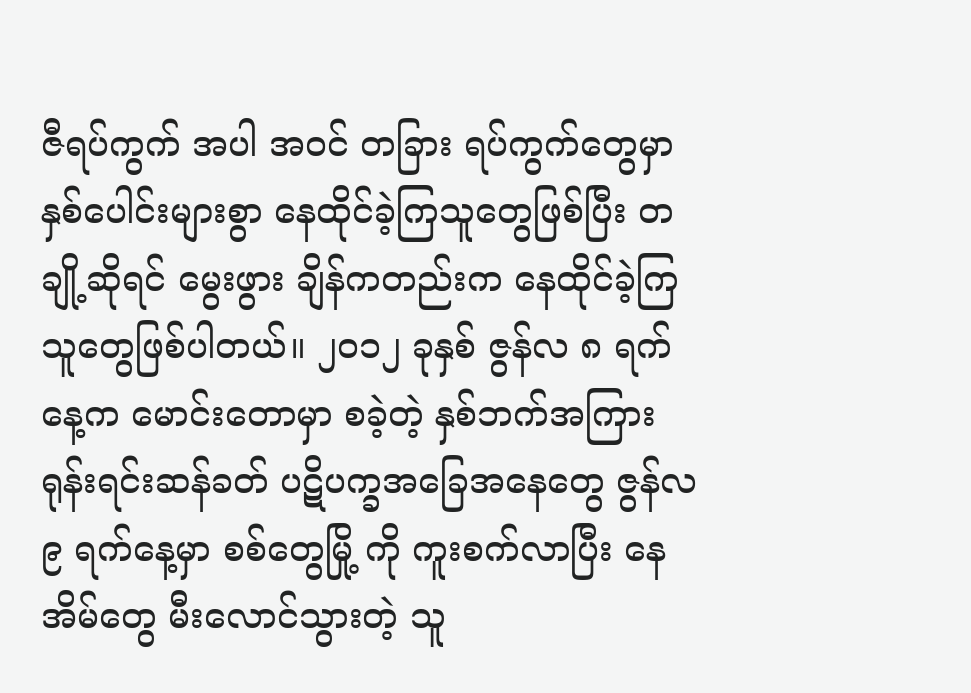ဇီရပ်ကွက် အပါ အဝင် တခြား ရပ်ကွက်တွေမှာ နှစ်ပေါင်းများစွာ နေထိုင်ခဲ့ကြသူတွေဖြစ်ပြီး တချို့ဆိုရင် မွေးဖွား ချိန်ကတည်းက နေထိုင်ခဲ့ကြ သူတွေဖြစ်ပါတယ်။ ၂၀၁၂ ခုနှစ် ဇွန်လ ၈ ရက်နေ့က မောင်းတောမှာ စခဲ့တဲ့ နှစ်ဘက်အကြား ရုန်းရင်းဆန်ခတ် ပဋိပက္ခအခြေအနေတွေ ဇွန်လ ၉ ရက်နေ့မှာ စစ်တွေမြို့ ကို ကူးစက်လာပြီး နေအိမ်တွေ မီးလောင်သွားတဲ့ သူ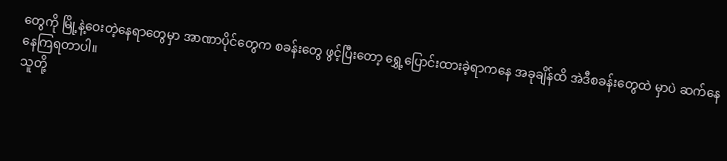တွေကို မြို့နဲ့ဝေးတဲ့နေရာတွေမှာ အာဏာပိုင်တွေက စခန်းတွေ ဖွင့်ပြီးတော့ ရွှေ့ပြောင်းထားခဲ့ရာကနေ အခုချိန်ထိ အဲဒီစခန်းတွေထဲ မှာပဲ ဆက်နေနေကြရတာပါ။
သူတို့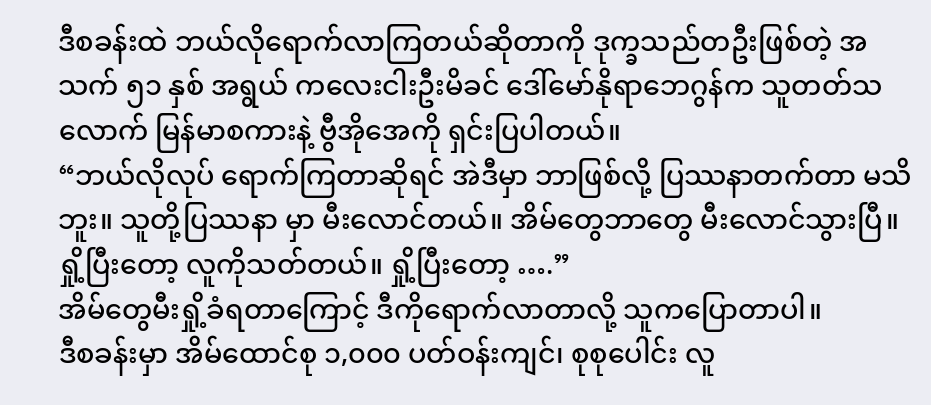ဒီစခန်းထဲ ဘယ်လိုရောက်လာကြတယ်ဆိုတာကို ဒုက္ခသည်တဦးဖြစ်တဲ့ အသက် ၅၁ နှစ် အရွယ် ကလေးငါးဦးမိခင် ဒေါ်မော်နိုရာဘေဂွန်က သူတတ်သလောက် မြန်မာစကားနဲ့ ဗွီအိုအေကို ရှင်းပြပါတယ်။
“ဘယ်လိုလုပ် ရောက်ကြတာဆိုရင် အဲဒီမှာ ဘာဖြစ်လို့ ပြဿနာတက်တာ မသိဘူး။ သူတို့ပြဿနာ မှာ မီးလောင်တယ်။ အိမ်တွေဘာတွေ မီးလောင်သွားပြီ။ ရှို့ပြီးတော့ လူကိုသတ်တယ်။ ရှို့ပြီးတော့ ….”
အိမ်တွေမီးရှို့ခံရတာကြောင့် ဒီကိုရောက်လာတာလို့ သူကပြောတာပါ။
ဒီစခန်းမှာ အိမ်ထောင်စု ၁,၀၀၀ ပတ်ဝန်းကျင်၊ စုစုပေါင်း လူ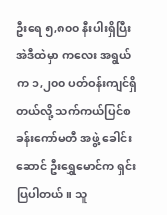ဦးရေ ၅,၈၀၀ နီးပါးရှိပြီး အဲဒီထဲမှာ ကလေး အရွယ်က ၁,၂၀၀ ပတ်ဝန်းကျင်ရှိတယ်လို့ သက်ကယ်ပြင်စခန်းကော်မတီ အဖွဲ့ ခေါင်းဆောင် ဦးရွှေမောင်က ရှင်းပြပါတယ်။ သူ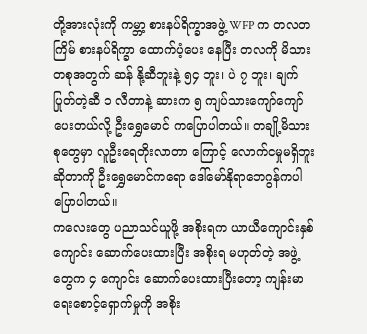တို့အားလုံးကို ကမ္ဘာ့ စားနပ်ရိက္ခာအဖွဲ့ WFP က တလတကြိမ် စားနပ်ရိက္ခာ ထောက်ပံ့ပေး နေပြီး တလကို မိသားတစုအတွက် ဆန် နို့ဆီဘူးနဲ့ ၅၄ ဘူး၊ ပဲ ၇ ဘူး၊ ချက်ပြုတ်တဲ့ဆီ ၁ လီတာနဲ့ ဆားက ၅ ကျပ်သားကျော်ကျော်ပေးတယ်လို့ ဦးရွှေမောင် ကပြောပါတယ်။ တချို့မိသားစုတွေမှာ လူဦးရေတိုးလာတာ ကြောင့် လောက်ငမှုမရှိဘူးဆိုတာကို ဦးရွှေမောင်ကရော ဒေါ်မော်နိုရာဘေဂွန်ကပါ ပြောပါတယ်။
ကလေးတွေ ပညာသင်ယူဖို့ အစိုးရက ယာယီကျောင်းနှစ်ကျောင်း ဆောက်ပေးထားပြီး အစိုးရ မဟုတ်တဲ့ အဖွဲ့တွေက ၄ ကျောင်း ဆောက်ပေးထားပြီးတော့ ကျန်းမာရေးစောင့်ရှောက်မှုကို အစိုး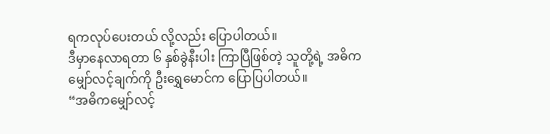ရကလုပ်ပေးတယ် လို့လည်း ပြောပါတယ်။
ဒီမှာနေလာရတာ ၆ နှစ်ခွဲနီးပါး ကြာပြီဖြစ်တဲ့ သူတို့ရဲ့ အဓိကမျှော်လင့်ချက်ကို ဦးရွှေမောင်က ပြောပြပါတယ်။
“အဓိကမျှော်လင့်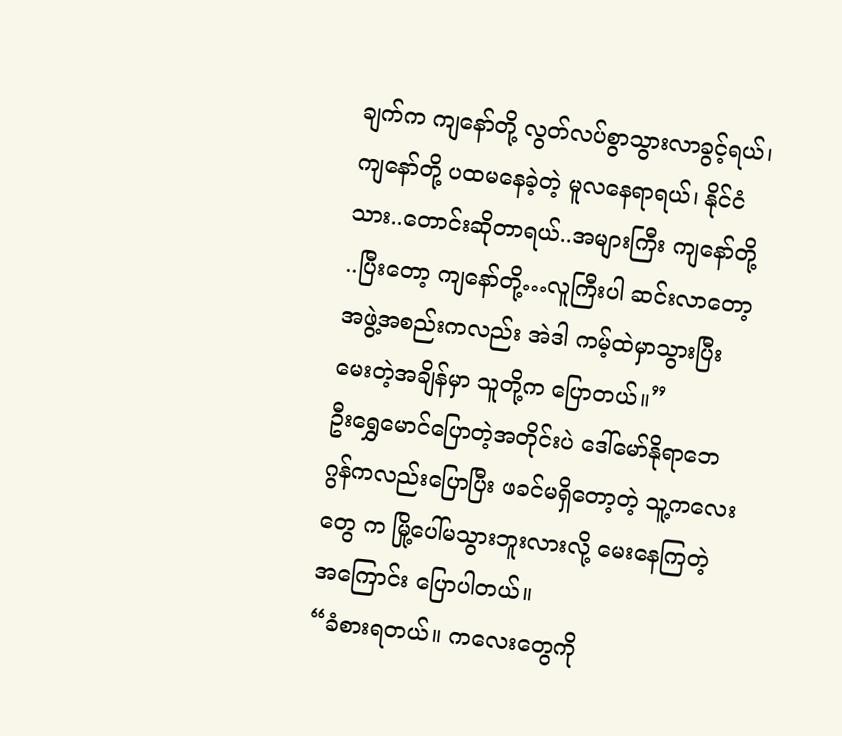ချက်က ကျနော်တို့ လွတ်လပ်စွာသွားလာခွင့်ရယ်၊ ကျနော်တို့ ပထမနေခဲ့တဲ့ မူလနေရာရယ်၊ နိုင်ငံသား..တောင်းဆိုတာရယ်..အများကြီး ကျနော်တို့ ..ပြီးတော့ ကျနော်တို့…လူကြီးပါ ဆင်းလာတော့ အဖွဲ့အစည်းကလည်း အဲဒါ ကမ့်ထဲမှာသွားပြီး မေးတဲ့အချိန်မှာ သူတို့က ပြောတယ်။”
ဦးရွှေမောင်ပြောတဲ့အတိုင်းပဲ ဒေါ်မော်နိုရာဘေဂွန်ကလည်းပြောပြီး ဖခင်မရှိတော့တဲ့ သူ့ကလေးတွေ က မြို့ပေါ်မသွားဘူးလားလို့ မေးနေကြတဲ့အကြောင်း ပြောပါတယ်။
“ခံစားရတယ်။ ကလေးတွေကို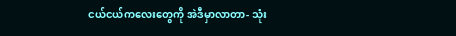ငယ်ငယ်ကလေးတွေကို အဲဒီမှာလာတာ- သုံး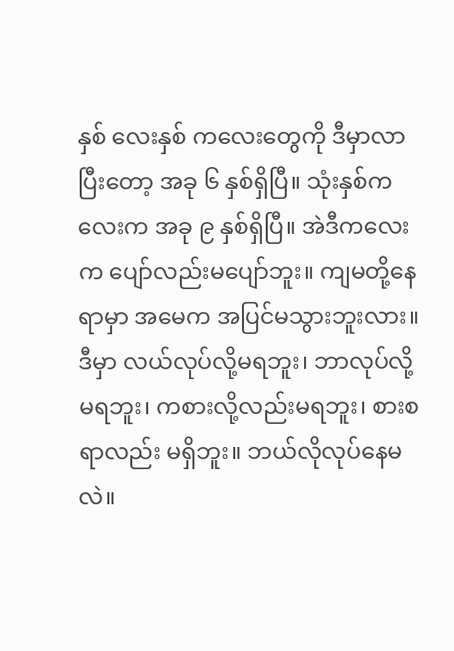နှစ် လေးနှစ် ကလေးတွေကို ဒီမှာလာပြီးတော့ အခု ၆ နှစ်ရှိပြီ။ သုံးနှစ်ကလေးက အခု ၉ နှစ်ရှိပြီ။ အဲဒီကလေးက ပျော်လည်းမပျော်ဘူး။ ကျမတို့နေရာမှာ အမေက အပြင်မသွားဘူးလား။ ဒီမှာ လယ်လုပ်လို့မရဘူး၊ ဘာလုပ်လို့မရဘူး၊ ကစားလို့လည်းမရဘူး၊ စားစရာလည်း မရှိဘူး။ ဘယ်လိုလုပ်နေမလဲ။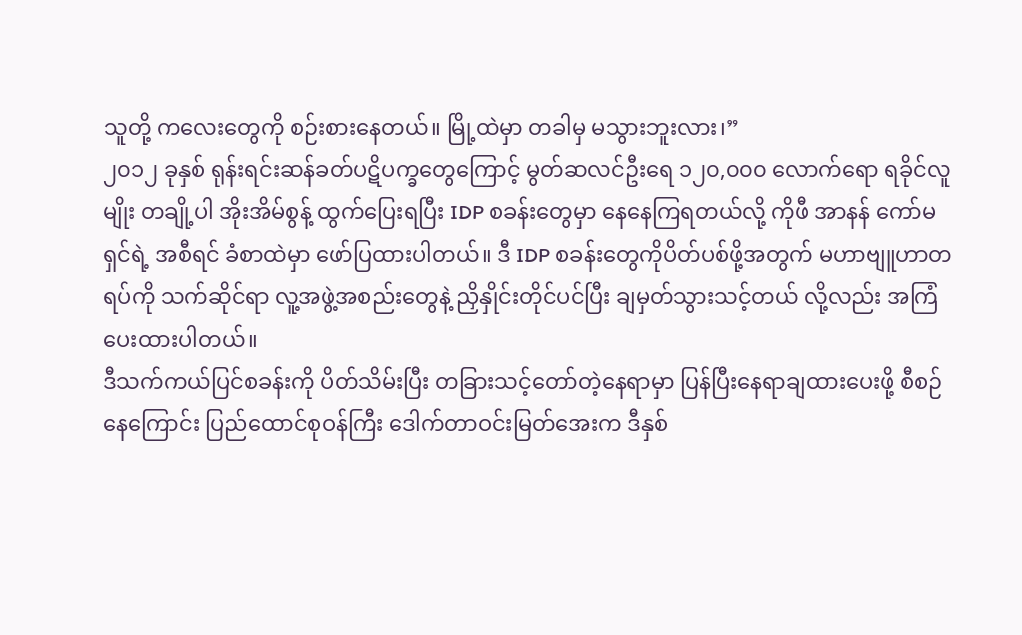သူတို့ ကလေးတွေကို စဉ်းစားနေတယ်။ မြို့ထဲမှာ တခါမှ မသွားဘူးလား၊”
၂၀၁၂ ခုနှစ် ရုန်းရင်းဆန်ခတ်ပဋိပက္ခတွေကြောင့် မွတ်ဆလင်ဦးရေ ၁၂၀,၀၀၀ လောက်ရော ရခိုင်လူမျိုး တချို့ပါ အိုးအိမ်စွန့် ထွက်ပြေးရပြီး IDP စခန်းတွေမှာ နေနေကြရတယ်လို့ ကိုဖီ အာနန် ကော်မရှင်ရဲ့ အစီရင် ခံစာထဲမှာ ဖော်ပြထားပါတယ်။ ဒီ IDP စခန်းတွေကိုပိတ်ပစ်ဖို့အတွက် မဟာဗျူဟာတရပ်ကို သက်ဆိုင်ရာ လူ့အဖွဲ့အစည်းတွေနဲ့ ညှိနှိုင်းတိုင်ပင်ပြီး ချမှတ်သွားသင့်တယ် လို့လည်း အကြံပေးထားပါတယ်။
ဒီသက်ကယ်ပြင်စခန်းကို ပိတ်သိမ်းပြီး တခြားသင့်တော်တဲ့နေရာမှာ ပြန်ပြီးနေရာချထားပေးဖို့ စီစဉ် နေကြောင်း ပြည်ထောင်စုဝန်ကြီး ဒေါက်တာဝင်းမြတ်အေးက ဒီနှစ်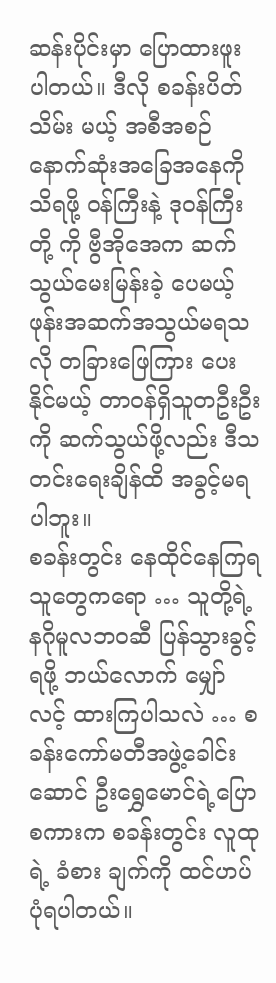ဆန်းပိုင်းမှာ ပြောထားဖူး ပါတယ်။ ဒီလို စခန်းပိတ် သိမ်း မယ့် အစီအစဉ် နောက်ဆုံးအခြေအနေကိုသိရဖို့ ဝန်ကြီးနဲ့ ဒုဝန်ကြီး တို့ ကို ဗွီအိုအေက ဆက်သွယ်မေးမြန်းခဲ့ ပေမယ့် ဖုန်းအဆက်အသွယ်မရသလို တခြားဖြေကြား ပေးနိုင်မယ့် တာဝန်ရှိသူတဦးဦးကို ဆက်သွယ်ဖို့လည်း ဒီသတင်းရေးချိန်ထိ အခွင့်မရပါဘူး။
စခန်းတွင်း နေထိုင်နေကြရသူတွေကရော … သူတို့ရဲ့ နဂိုမူလဘဝဆီ ပြန်သွားခွင့်ရဖို့ ဘယ်လောက် မျှော်လင့် ထားကြပါသလဲ … စခန်းကော်မတီအဖွဲ့ခေါင်းဆောင် ဦးရွှေမောင်ရဲ့ပြောစကားက စခန်းတွင်း လူထုရဲ့ ခံစား ချက်ကို ထင်ဟပ်ပုံရပါတယ်။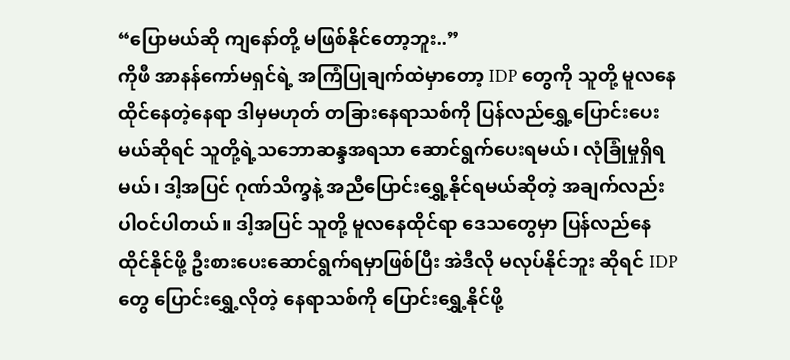“ပြောမယ်ဆို ကျနော်တို့ မဖြစ်နိုင်တော့ဘူး..”
ကိုဖီ အာနန်ကော်မရှင်ရဲ့ အကြံပြုချက်ထဲမှာတော့ IDP တွေကို သူတို့ မူလနေထိုင်နေတဲ့နေရာ ဒါမှမဟုတ် တခြားနေရာသစ်ကို ပြန်လည်ရွှေ့ပြောင်းပေးမယ်ဆိုရင် သူတို့ရဲ့သဘောဆန္ဒအရသာ ဆောင်ရွက်ပေးရမယ်၊ လုံခြုံမှုရှိရမယ်၊ ဒါ့အပြင် ဂုဏ်သိက္ခနဲ့ အညီပြောင်းရွှေ့နိုင်ရမယ်ဆိုတဲ့ အချက်လည်း ပါဝင်ပါတယ်။ ဒါ့အပြင် သူတို့ မူလနေထိုင်ရာ ဒေသတွေမှာ ပြန်လည်နေထိုင်နိုင်ဖို့ ဦးစားပေးဆောင်ရွက်ရမှာဖြစ်ပြီး အဲဒီလို မလုပ်နိုင်ဘူး ဆိုရင် IDP တွေ ပြောင်းရွှေ့လိုတဲ့ နေရာသစ်ကို ပြောင်းရွှေ့နိုင်ဖို့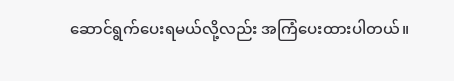ဆောင်ရွက်ပေးရမယ်လို့လည်း အကြံပေးထားပါတယ်။